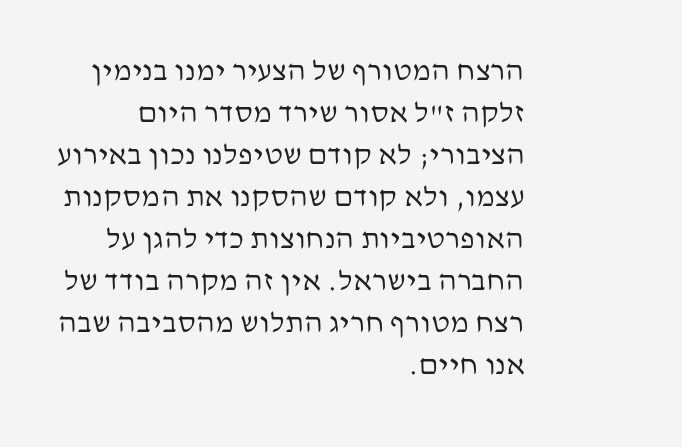הרצח המטורף של הצעיר ימנו בנימין זלקה ז"ל אסור שירד מסדר היום הציבורי; לא קודם שטיפלנו נכון באירוע עצמו, ולא קודם שהסקנו את המסקנות האופרטיביות הנחוצות כדי להגן על החברה בישראל. אין זה מקרה בודד של רצח מטורף חריג התלוש מהסביבה שבה אנו חיים.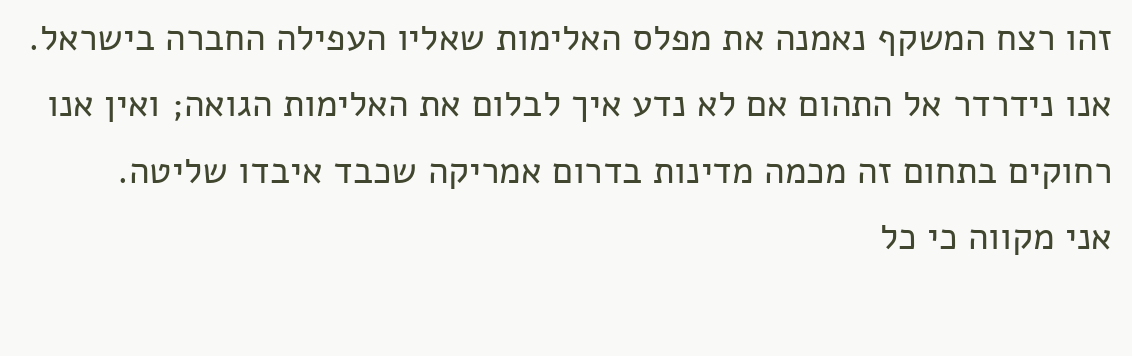זהו רצח המשקף נאמנה את מפלס האלימות שאליו העפילה החברה בישראל. אנו נידרדר אל התהום אם לא נדע איך לבלום את האלימות הגואה; ואין אנו רחוקים בתחום זה מכמה מדינות בדרום אמריקה שכבד איבדו שליטה.
אני מקווה כי כל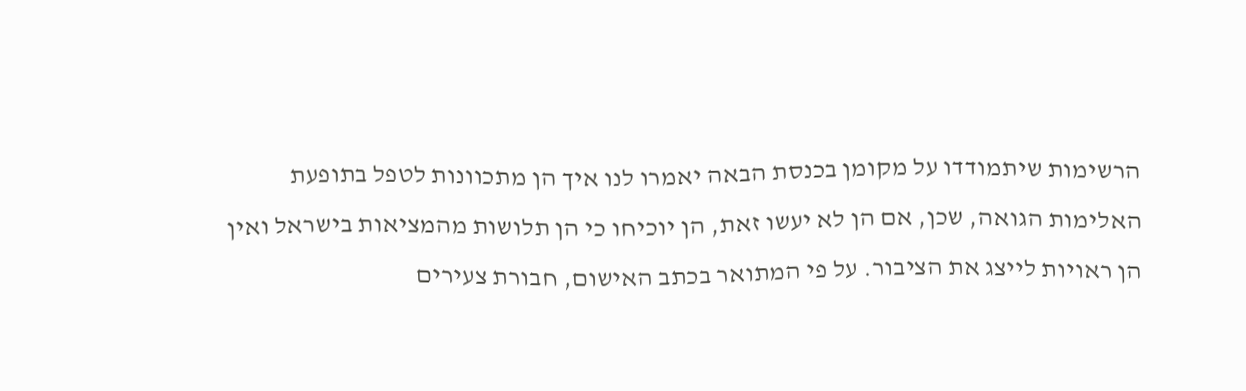הרשימות שיתמודדו על מקומן בכנסת הבאה יאמרו לנו איך הן מתכוונות לטפל בתופעת האלימות הגואה, שכן, אם הן לא יעשו זאת, הן יוכיחו כי הן תלושות מהמציאות בישראל ואין הן ראויות לייצג את הציבור. על פי המתואר בכתב האישום, חבורת צעירים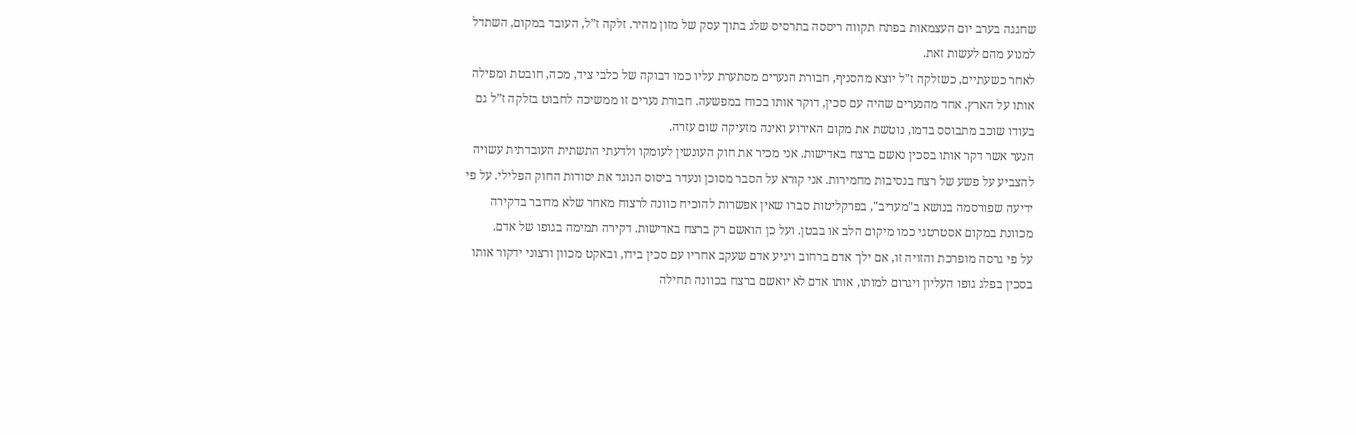שחגגה בערב יום העצמאות בפתח תקווה ריססה בתרסיס שלג בתוך עסק של מזון מהיר. זלקה ז”ל, העובד במקום, השתדל למנוע מהם לעשות זאת.
לאחר כשעתיים, כשזלקה ז"ל יוצא מהסניף, חבורת הנערים מסתערת עליו כמו דבוקה של כלבי ציד, מכה, חובטת ומפילה אותו על הארץ. אחד מהנערים שהיה עם סכין, דוקר אותו בכוח במפשעה. חבורת נערים זו ממשיכה לחבוט בזלקה ז”ל גם בעודו שוכב מתבוסס בדמו, נוטשת את מקום האירוע ואינה מזעיקה שום עזרה.
הנער אשר דקר אותו בסכין נאשם ברצח באדישות. אני מכיר את חוק העונשין לעומקו ולדעתי התשתית העובדתית עשויה להצביע על פשע של רצח בנסיבות מחמירות. אני קורא על הסבר מסוכן ונעדר ביסוס הנוגד את יסודות החוק הפלילי. על פי ידיעה שפורסמה בנושא ב"מעריב", בפרקליטות סברו שאין אפשרות להוכיח כוונה לרצוח מאחר שלא מדובר בדקירה מכוונת במקום אסטרטגי כמו מיקום הלב או בבטן. ועל כן הואשם רק ברצח באדישות. דקירה תמימה בגופו של אדם.
על פי גרסה מופרכת והזויה זו, אם ילך אדם ברחוב ויגיע אדם שעקב אחריו עם סכין בידו, ובאקט מכוון ורצוני ידקור אותו בסכין בפלג גופו העליון ויגרום למותו, אותו אדם לא יואשם ברצח בכוונה תחילה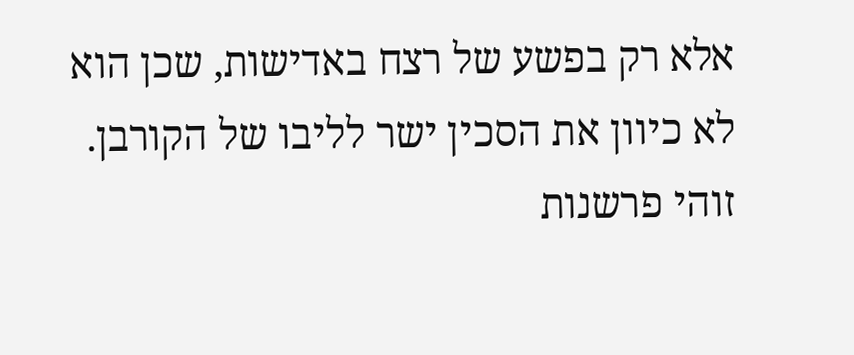אלא רק בפשע של רצח באדישות, שכן הוא לא כיוון את הסכין ישר לליבו של הקורבן. זוהי פרשנות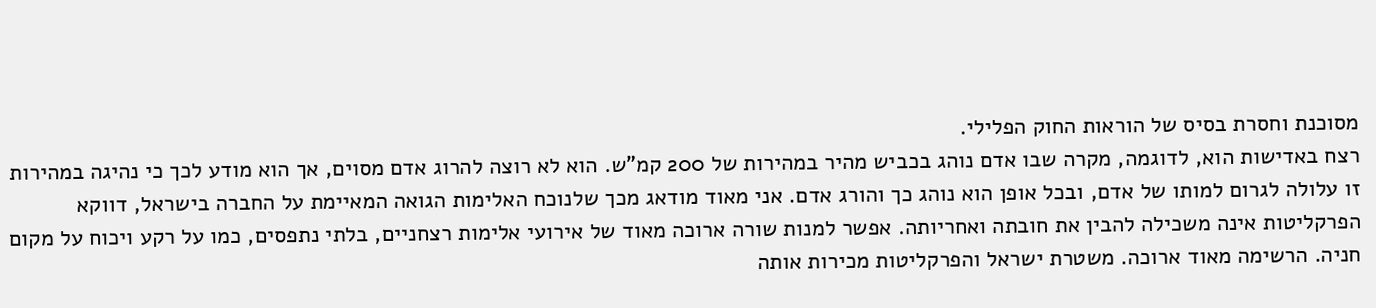מסוכנת וחסרת בסיס של הוראות החוק הפלילי.
רצח באדישות הוא, לדוגמה, מקרה שבו אדם נוהג בכביש מהיר במהירות של 200 קמ”ש. הוא לא רוצה להרוג אדם מסוים, אך הוא מודע לכך כי נהיגה במהירות זו עלולה לגרום למותו של אדם, ובכל אופן הוא נוהג כך והורג אדם. אני מאוד מודאג מכך שלנוכח האלימות הגואה המאיימת על החברה בישראל, דווקא הפרקליטות אינה משכילה להבין את חובתה ואחריותה. אפשר למנות שורה ארוכה מאוד של אירועי אלימות רצחניים, בלתי נתפסים, כמו על רקע ויכוח על מקום חניה. הרשימה מאוד ארוכה. משטרת ישראל והפרקליטות מכירות אותה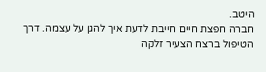היטב.
חברה חפצת חיים חייבת לדעת איך להגן על עצמה. דרך הטיפול ברצח הצעיר זלקה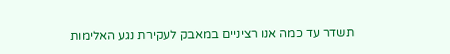תשדר עד כמה אנו רציניים במאבק לעקירת נגע האלימות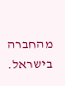מהחברה בישראל.